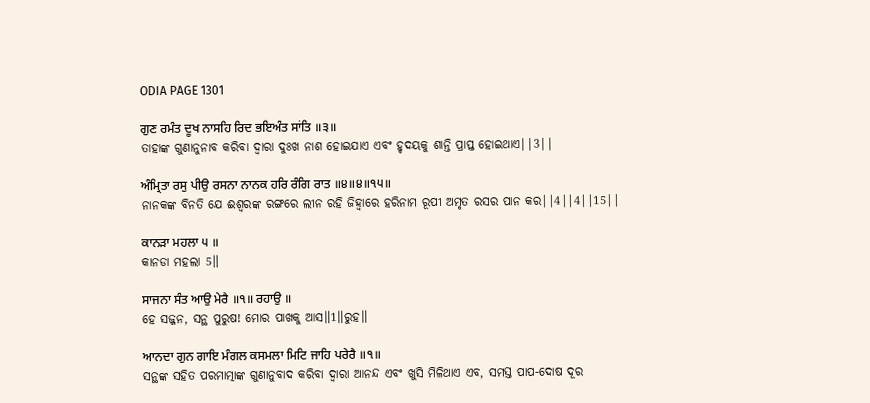ODIA PAGE 1301

ਗੁਣ ਰਮੰਤ ਦੂਖ ਨਾਸਹਿ ਰਿਦ ਭਇਅੰਤ ਸਾਂਤਿ ॥੩॥
ତାହାଙ୍କ ଗୁଣାନୁନାବ କରିବା ଦ୍ଵାରା ଦୁଃଖ ନାଶ ହୋଇଯାଏ ଏବଂ ହୃଦୟକୁ ଶାନ୍ତି ପ୍ରାପ୍ତ ହୋଇଥାଏ||3||

ਅੰਮ੍ਰਿਤਾ ਰਸੁ ਪੀਉ ਰਸਨਾ ਨਾਨਕ ਹਰਿ ਰੰਗਿ ਰਾਤ ॥੪॥੪॥੧੫॥
ନାନକଙ୍କ ବିନତି ଯେ ଈଶ୍ଵରଙ୍କ ରଙ୍ଗରେ ଲୀନ ରହି ଜିହ୍ଵାରେ ହରିନାମ ରୂପୀ ଅମୃତ ରସର ପାନ କର||4||4||15||

ਕਾਨੜਾ ਮਹਲਾ ੫ ॥
କାନଡା ମହଲା 5॥

ਸਾਜਨਾ ਸੰਤ ਆਉ ਮੇਰੈ ॥੧॥ ਰਹਾਉ ॥
ହେ ସଜ୍ଜନ, ସନ୍ଥ ପୁରୁଷ! ମୋର ପାଖକୁ ଆସ॥1॥ରୁହ॥

ਆਨਦਾ ਗੁਨ ਗਾਇ ਮੰਗਲ ਕਸਮਲਾ ਮਿਟਿ ਜਾਹਿ ਪਰੇਰੈ ॥੧॥
ସନ୍ଥଙ୍କ ସହିତ ପରମାତ୍ମାଙ୍କ ଗୁଣାନୁବାଦ କରିବା ଦ୍ଵାରା ଆନନ୍ଦ ଏବଂ ଖୁସି ମିଳିଥାଏ ଏବ, ସମସ୍ତ ପାପ-ଦୋଷ ଦୂର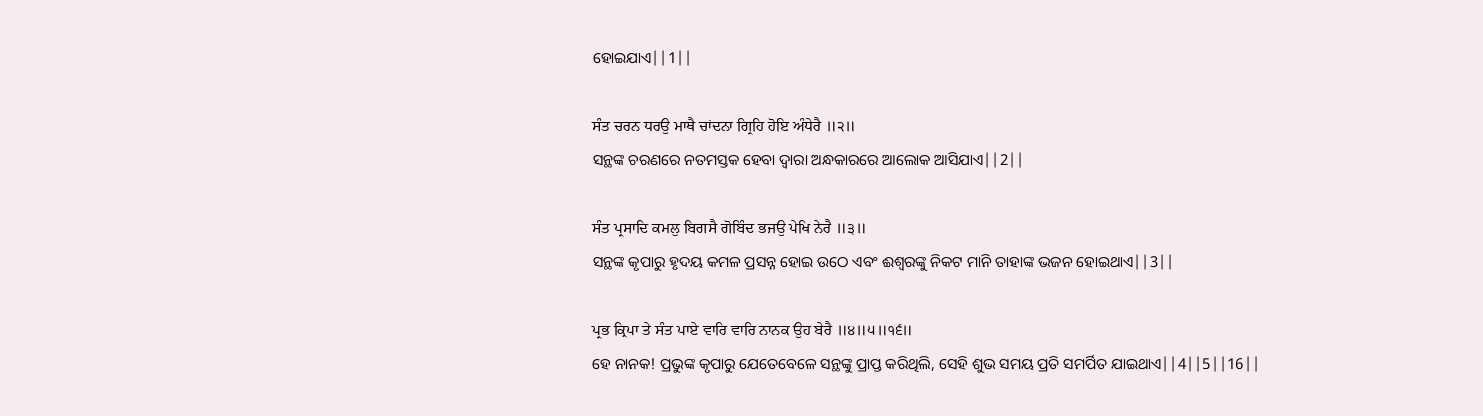ହୋଇଯାଏ||1||

ਸੰਤ ਚਰਨ ਧਰਉ ਮਾਥੈ ਚਾਂਦਨਾ ਗ੍ਰਿਹਿ ਹੋਇ ਅੰਧੇਰੈ ॥੨॥
ସନ୍ଥଙ୍କ ଚରଣରେ ନତମସ୍ତକ ହେବା ଦ୍ଵାରା ଅନ୍ଧକାରରେ ଆଲୋକ ଆସିଯାଏ||2||

ਸੰਤ ਪ੍ਰਸਾਦਿ ਕਮਲੁ ਬਿਗਸੈ ਗੋਬਿੰਦ ਭਜਉ ਪੇਖਿ ਨੇਰੈ ॥੩॥
ସନ୍ଥଙ୍କ କୃପାରୁ ହୃଦୟ କମଳ ପ୍ରସନ୍ନ ହୋଇ ଉଠେ ଏବଂ ଈଶ୍ଵରଙ୍କୁ ନିକଟ ମାନି ତାହାଙ୍କ ଭଜନ ହୋଇଥାଏ||3||

ਪ੍ਰਭ ਕ੍ਰਿਪਾ ਤੇ ਸੰਤ ਪਾਏ ਵਾਰਿ ਵਾਰਿ ਨਾਨਕ ਉਹ ਬੇਰੈ ॥੪॥੫॥੧੬॥
ହେ ନାନକ! ପ୍ରଭୁଙ୍କ କୃପାରୁ ଯେତେବେଳେ ସନ୍ଥଙ୍କୁ ପ୍ରାପ୍ତ କରିଥିଲି, ସେହି ଶୁଭ ସମୟ ପ୍ରତି ସମର୍ପିତ ଯାଇଥାଏ||4||5||16||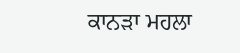ਕਾਨੜਾ ਮਹਲਾ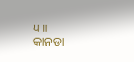੫ ॥
କାନଡା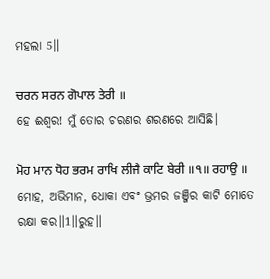ମହଲା 5॥

ਚਰਨ ਸਰਨ ਗੋਪਾਲ ਤੇਰੀ ॥
ହେ ଈଶ୍ଵର! ମୁଁ ତୋର ଚରଣର ଶରଣରେ ଆସିଛି।

ਮੋਹ ਮਾਨ ਧੋਹ ਭਰਮ ਰਾਖਿ ਲੀਜੈ ਕਾਟਿ ਬੇਰੀ ॥੧॥ ਰਹਾਉ ॥
ମୋହ, ଅଭିମାନ, ଧୋକା ଏବଂ ଭ୍ରମର ଜଞ୍ଜିର କାଟି ମୋତେ ରକ୍ଷା କର॥1॥ରୁହ॥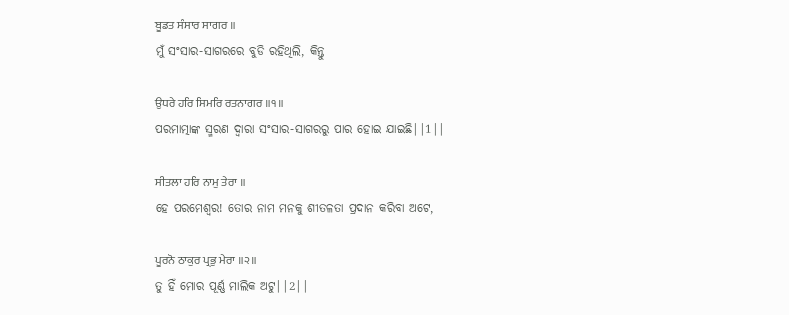ਬੂਡਤ ਸੰਸਾਰ ਸਾਗਰ ॥
ମୁଁ ସଂସାର-ସାଗରରେ ବୁଡି ରହିଥିଲି, କିନ୍ତୁ

ਉਧਰੇ ਹਰਿ ਸਿਮਰਿ ਰਤਨਾਗਰ ॥੧॥
ପରମାତ୍ମାଙ୍କ ସ୍ମରଣ ଦ୍ଵାରା ସଂସାର-ସାଗରରୁ ପାର ହୋଇ ଯାଇଛି||1||

ਸੀਤਲਾ ਹਰਿ ਨਾਮੁ ਤੇਰਾ ॥
ହେ ପରମେଶ୍ଵର! ତୋର ନାମ ମନକୁ ଶୀତଳତା ପ୍ରଦାନ କରିବା ଅଟେ,

ਪੂਰਨੋ ਠਾਕੁਰ ਪ੍ਰਭੁ ਮੇਰਾ ॥੨॥
ତୁ ହିଁ ମୋର ପୂର୍ଣ୍ଣ ମାଲିକ ଅଟୁ||2||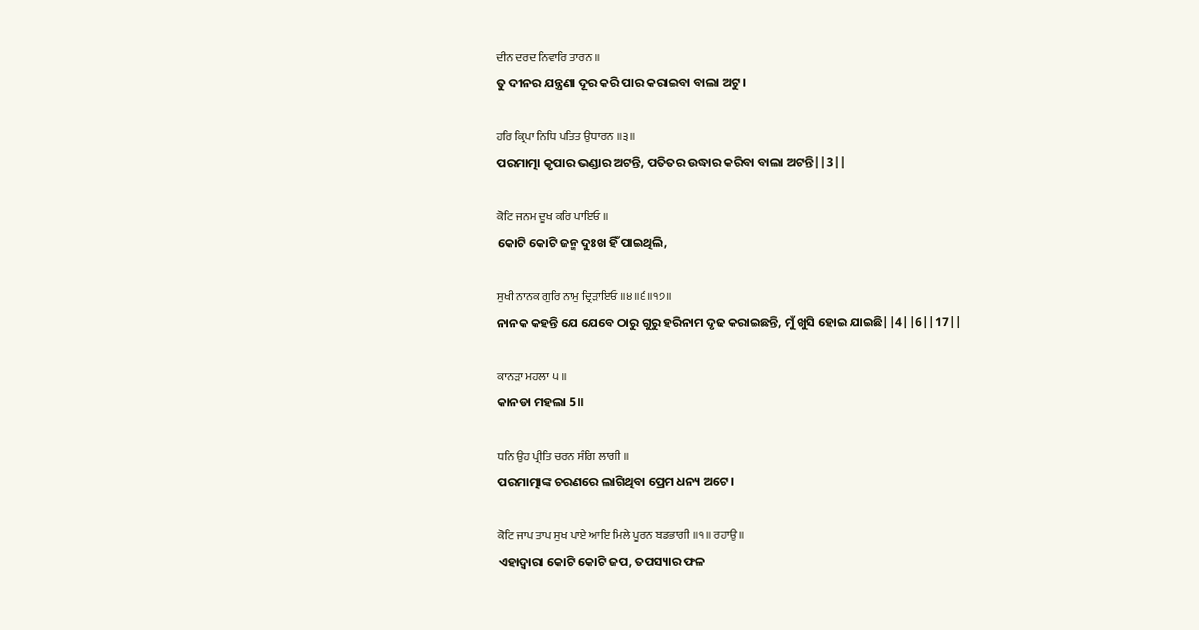ਦੀਨ ਦਰਦ ਨਿਵਾਰਿ ਤਾਰਨ ॥
ତୁ ଦୀନର ଯନ୍ତ୍ରଣା ଦୂର କରି ପାର କରାଇବା ବାଲା ଅଟୁ।

ਹਰਿ ਕ੍ਰਿਪਾ ਨਿਧਿ ਪਤਿਤ ਉਧਾਰਨ ॥੩॥
ପରମାତ୍ମା କୃପାର ଭଣ୍ଡାର ଅଟନ୍ତି, ପତିତର ଉଦ୍ଧାର କରିବା ବାଲା ଅଟନ୍ତି||3||

ਕੋਟਿ ਜਨਮ ਦੂਖ ਕਰਿ ਪਾਇਓ ॥
କୋଟି କୋଟି ଜନ୍ମ ଦୁଃଖ ହିଁ ପାଇଥିଲି,

ਸੁਖੀ ਨਾਨਕ ਗੁਰਿ ਨਾਮੁ ਦ੍ਰਿੜਾਇਓ ॥੪॥੬॥੧੭॥
ନାନକ କହନ୍ତି ଯେ ଯେବେ ଠାରୁ ଗୁରୁ ହରିନାମ ଦୃଢ କରାଇଛନ୍ତି, ମୁଁ ଖୁସି ହୋଇ ଯାଇଛି||4||6||17||

ਕਾਨੜਾ ਮਹਲਾ ੫ ॥
କାନଡା ମହଲା 5॥

ਧਨਿ ਉਹ ਪ੍ਰੀਤਿ ਚਰਨ ਸੰਗਿ ਲਾਗੀ ॥
ପରମାତ୍ମାଙ୍କ ଚରଣରେ ଲାଗିଥିବା ପ୍ରେମ ଧନ୍ୟ ଅଟେ।

ਕੋਟਿ ਜਾਪ ਤਾਪ ਸੁਖ ਪਾਏ ਆਇ ਮਿਲੇ ਪੂਰਨ ਬਡਭਾਗੀ ॥੧॥ ਰਹਾਉ ॥
ଏହାଦ୍ୱାରା କୋଟି କୋଟି ଜପ, ତପସ୍ୟାର ଫଳ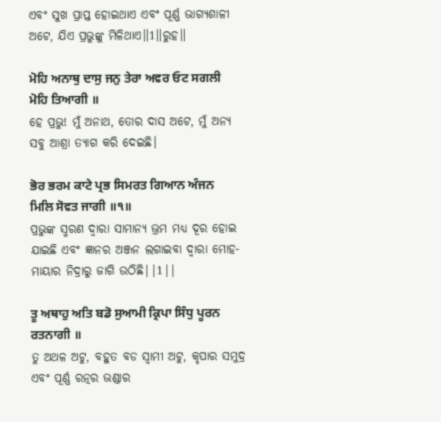ଏବଂ ସୁଖ ପ୍ରାପ୍ତ ହୋଇଥାଏ ଏବଂ ପୂର୍ଣ୍ଣ ଭାଗ୍ୟଶାଳୀ ଅଟେ, ଯିଏ ପ୍ରଭୁଙ୍କୁ ମିଳିଥାଏ॥1॥ରୁହ॥

ਮੋਹਿ ਅਨਾਥੁ ਦਾਸੁ ਜਨੁ ਤੇਰਾ ਅਵਰ ਓਟ ਸਗਲੀ ਮੋਹਿ ਤਿਆਗੀ ॥
ହେ ପ୍ରଭୁ! ମୁଁ ଅନାଥ, ତୋର ଦାସ ଅଟେ, ମୁଁ ଅନ୍ୟ ସବୁ ଆଶ୍ରା ତ୍ୟାଗ କରି ଦେଇଛି।

ਭੋਰ ਭਰਮ ਕਾਟੇ ਪ੍ਰਭ ਸਿਮਰਤ ਗਿਆਨ ਅੰਜਨ ਮਿਲਿ ਸੋਵਤ ਜਾਗੀ ॥੧॥
ପ୍ରଭୁଙ୍କ ସ୍ମରଣ ଦ୍ଵାରା ସାମାନ୍ୟ ଭ୍ରମ ମଧ୍ୟ ଦୂର ହୋଇ ଯାଇଛି ଏବଂ ଜ୍ଞାନର ଅଞ୍ଜନ ଲଗାଇବା ଦ୍ଵାରା ମୋହ-ମାୟାର ନିଦ୍ରାରୁ ଜାଗି ଉଠିଛି||1||

ਤੂ ਅਥਾਹੁ ਅਤਿ ਬਡੋ ਸੁਆਮੀ ਕ੍ਰਿਪਾ ਸਿੰਧੁ ਪੂਰਨ ਰਤਨਾਗੀ ॥
ତୁ ଅଥଳ ଅଟୁ, ବହୁତ ବଡ ସ୍ଵାମୀ ଅଟୁ, କୃପାର ସମୁଦ୍ର ଏବଂ ପୂର୍ଣ୍ଣ ରତ୍ନର ଭଣ୍ଡାର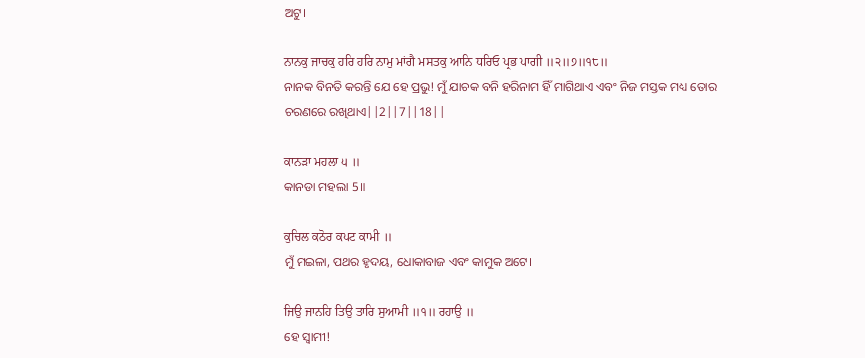ଅଟୁ।

ਨਾਨਕੁ ਜਾਚਕੁ ਹਰਿ ਹਰਿ ਨਾਮੁ ਮਾਂਗੈ ਮਸਤਕੁ ਆਨਿ ਧਰਿਓ ਪ੍ਰਭ ਪਾਗੀ ॥੨॥੭॥੧੮॥
ନାନକ ବିନତି କରନ୍ତି ଯେ ହେ ପ୍ରଭୁ! ମୁଁ ଯାଚକ ବନି ହରିନାମ ହିଁ ମାଗିଥାଏ ଏବଂ ନିଜ ମସ୍ତକ ମଧ୍ୟ ତୋର ଚରଣରେ ରଖିଥାଏ||2||7||18||

ਕਾਨੜਾ ਮਹਲਾ ੫ ॥
କାନଡା ମହଲା 5॥

ਕੁਚਿਲ ਕਠੋਰ ਕਪਟ ਕਾਮੀ ॥
ମୁଁ ମଇଳା, ପଥର ହୃଦୟ, ଧୋକାବାଜ ଏବଂ କାମୁକ ଅଟେ।

ਜਿਉ ਜਾਨਹਿ ਤਿਉ ਤਾਰਿ ਸੁਆਮੀ ॥੧॥ ਰਹਾਉ ॥
ହେ ସ୍ଵାମୀ!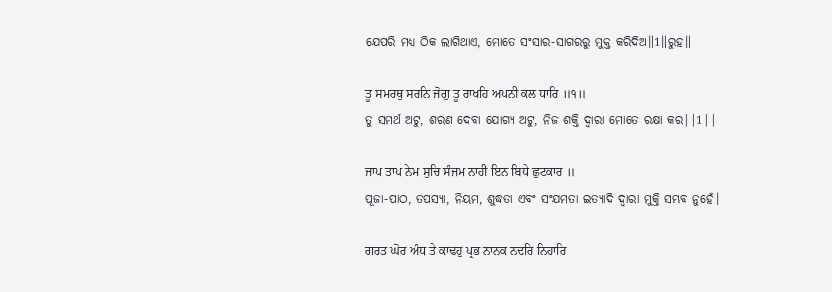ଯେପରି ମଧ୍ୟ ଠିକ ଲାଗିଥାଏ, ମୋତେ ସଂସାର-ସାଗରରୁ ମୁକ୍ତ କରିଦିଅ॥1॥ରୁହ॥

ਤੂ ਸਮਰਥੁ ਸਰਨਿ ਜੋਗੁ ਤੂ ਰਾਖਹਿ ਅਪਨੀ ਕਲ ਧਾਰਿ ॥੧॥
ତୁ ସମର୍ଥ ଅଟୁ, ଶରଣ ଦେବା ଯୋଗ୍ୟ ଅଟୁ, ନିଜ ଶକ୍ତି ଦ୍ଵାରା ମୋତେ ରକ୍ଷା କର||1||

ਜਾਪ ਤਾਪ ਨੇਮ ਸੁਚਿ ਸੰਜਮ ਨਾਹੀ ਇਨ ਬਿਧੇ ਛੁਟਕਾਰ ॥
ପୂଜା-ପାଠ, ତପସ୍ୟା, ନିୟମ, ଶୁଦ୍ଧତା ଏବଂ ସଂଯମତା ଇତ୍ୟାଦି ଦ୍ଵାରା ମୁକ୍ତି ସମ୍ଭବ ନୁହେଁ।

ਗਰਤ ਘੋਰ ਅੰਧ ਤੇ ਕਾਢਹੁ ਪ੍ਰਭ ਨਾਨਕ ਨਦਰਿ ਨਿਹਾਰਿ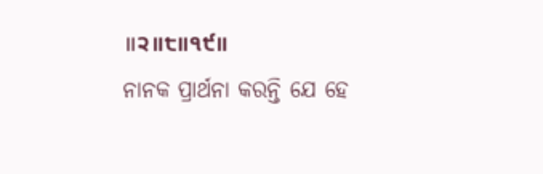॥੨॥੮॥੧੯॥
ନାନକ ପ୍ରାର୍ଥନା କରନ୍ତି ଯେ ହେ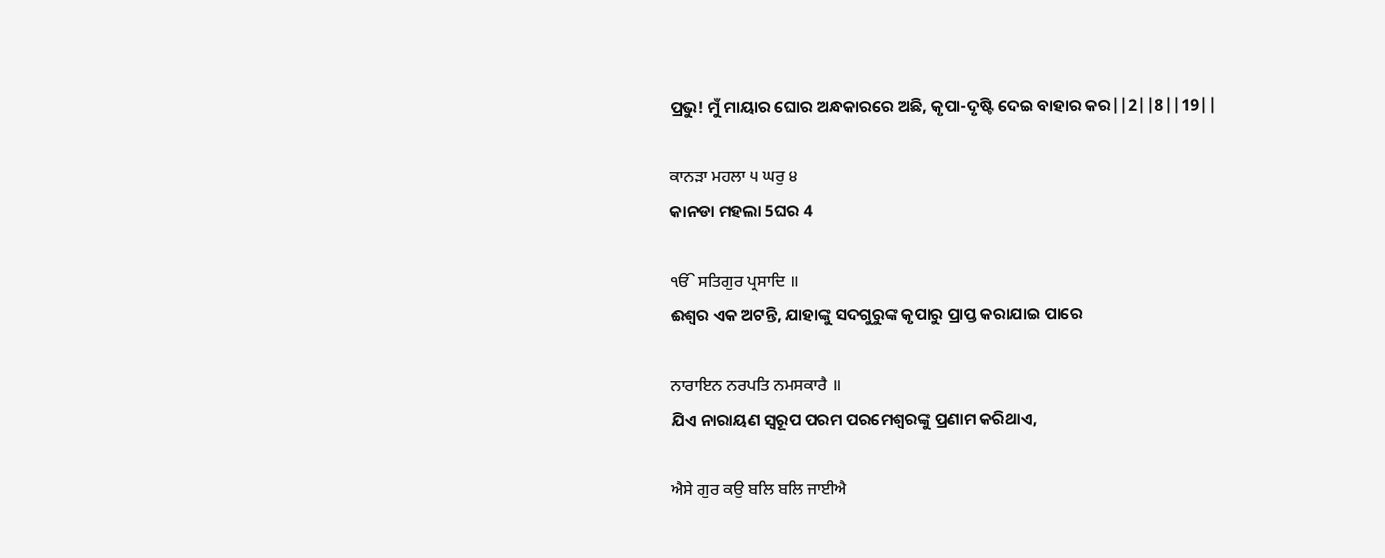ପ୍ରଭୁ! ମୁଁ ମାୟାର ଘୋର ଅନ୍ଧକାରରେ ଅଛି, କୃପା-ଦୃଷ୍ଟି ଦେଇ ବାହାର କର||2||8||19||

ਕਾਨੜਾ ਮਹਲਾ ੫ ਘਰੁ ੪
କାନଡା ମହଲା 5ଘର 4

ੴ ਸਤਿਗੁਰ ਪ੍ਰਸਾਦਿ ॥
ଈଶ୍ଵର ଏକ ଅଟନ୍ତି, ଯାହାଙ୍କୁ ସଦଗୁରୁଙ୍କ କୃପାରୁ ପ୍ରାପ୍ତ କରାଯାଇ ପାରେ

ਨਾਰਾਇਨ ਨਰਪਤਿ ਨਮਸਕਾਰੈ ॥
ଯିଏ ନାରାୟଣ ସ୍ୱରୂପ ପରମ ପରମେଶ୍ଵରଙ୍କୁ ପ୍ରଣାମ କରିଥାଏ,

ਐਸੇ ਗੁਰ ਕਉ ਬਲਿ ਬਲਿ ਜਾਈਐ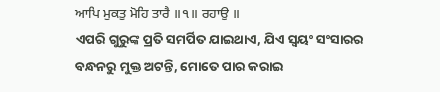ਆਪਿ ਮੁਕਤੁ ਮੋਹਿ ਤਾਰੈ ॥੧॥ ਰਹਾਉ ॥
ଏପରି ଗୁରୁଙ୍କ ପ୍ରତି ସମର୍ପିତ ଯାଇଥାଏ, ଯିଏ ସ୍ଵୟଂ ସଂସାରର ବନ୍ଧନରୁ ମୁକ୍ତ ଅଟନ୍ତି, ମୋତେ ପାର କରାଇ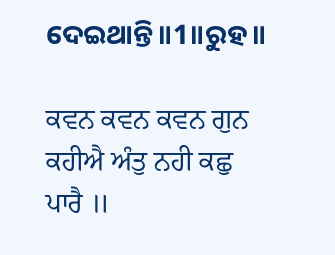ଦେଇଥାନ୍ତି॥1॥ରୁହ॥

ਕਵਨ ਕਵਨ ਕਵਨ ਗੁਨ ਕਹੀਐ ਅੰਤੁ ਨਹੀ ਕਛੁ ਪਾਰੈ ॥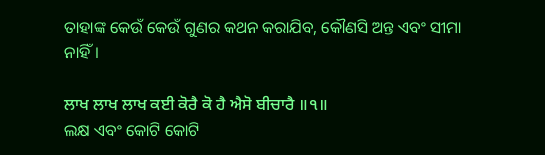ତାହାଙ୍କ କେଉଁ କେଉଁ ଗୁଣର କଥନ କରାଯିବ, କୌଣସି ଅନ୍ତ ଏବଂ ସୀମା ନାହିଁ।

ਲਾਖ ਲਾਖ ਲਾਖ ਕਈ ਕੋਰੈ ਕੋ ਹੈ ਐਸੋ ਬੀਚਾਰੈ ॥੧॥
ଲକ୍ଷ ଏବଂ କୋଟି କୋଟି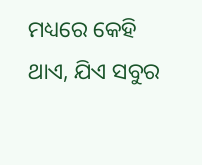ମଧ୍ୟରେ କେହି ଥାଏ, ଯିଏ ସବୁର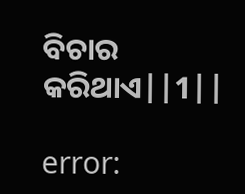ବିଚାର କରିଥାଏ||1||

error: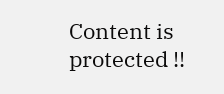Content is protected !!